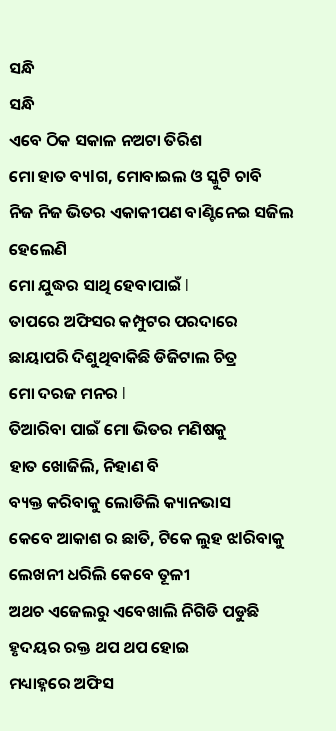ସନ୍ଧି
ସନ୍ଧି
ଏବେ ଠିକ ସକାଳ ନଅଟା ତିରିଶ
ମୋ ହାତ ବ୍ୟlଗ, ମୋବାଇଲ ଓ ସ୍କୁଟି ଚାବି
ନିଜ ନିଜ ଭିତର ଏକାକୀପଣ ବାଣ୍ଟିନେଇ ସଜିଲ ହେଲେଣି
ମୋ ଯୁଦ୍ଧର ସାଥି ହେବାପାଇଁ l
ତାପରେ ଅଫିସର କମ୍ପୁଟର ପରଦାରେ
ଛାୟାପରି ଦିଶୁଥିବାକିଛି ଡିଜିଟାଲ ଚିତ୍ର
ମୋ ଦରଜ ମନର l
ତିଆରିବା ପାଇଁ ମୋ ଭିତର ମଣିଷକୁ
ହାତ ଖୋଜିଲି, ନିହାଣ ବି
ବ୍ୟକ୍ତ କରିବାକୁ ଲୋଡିଲି କ୍ୟାନଭାସ
କେବେ ଆକାଶ ର ଛାତି, ଟିକେ ଲୁହ ଝlରିବାକୁ
ଲେଖନୀ ଧରିଲି କେବେ ତୂଳୀ
ଅଥଚ ଏଜେଲରୁ ଏବେଖାଲି ନିଗିଡି ପଡୁଛି
ହୃଦୟର ରକ୍ତ ଥପ ଥପ ହୋଇ
ମଧ୍ୟାହ୍ନରେ ଅଫିସ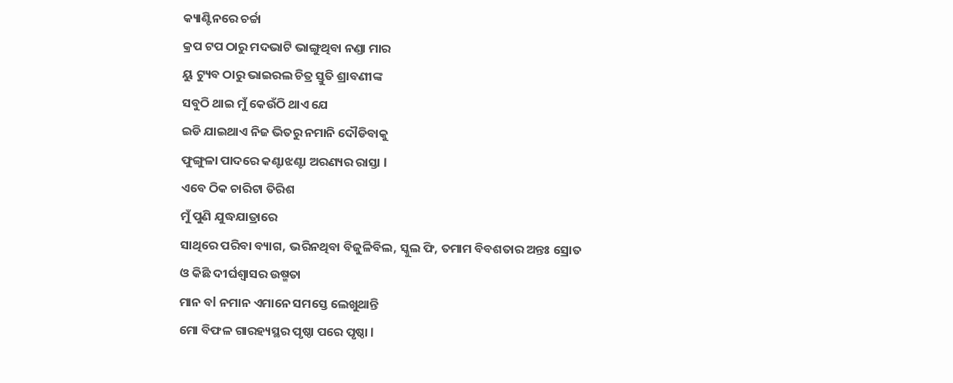କ୍ୟାଣ୍ଟିନରେ ଚର୍ଚ୍ଚା
କ୍ରପ ଟପ ଠାରୁ ମଦଭାଟି ଭାଙ୍ଗୁଥିବା ନଣ୍ଡା ମାର
ୟୁ ଟ୍ୟୁବ ଠାରୁ ଭାଇରଲ ଚିତ୍ର ସ୍ତୁତି ଶ୍ରାବଣୀଙ୍କ
ସବୁଠି ଥାଇ ମୁଁ କେଉଁଠି ଥାଏ ଯେ
ଇଡି ଯାଇଥାଏ ନିଜ ଭିତରୁ ନମାନି ଦୌଡିବାକୁ
ଫୁଙ୍ଗୁଳା ପାଦରେ କଣ୍ଟାଝଣ୍ଟା ଅରଣ୍ୟର ରାସ୍ତା l
ଏବେ ଠିକ ଚାରିଟା ତିରିଶ
ମୁଁ ପୁଣି ଯୁଦ୍ଧଯାତ୍ରାରେ
ସାଥିରେ ପରିବା ବ୍ୟାଗ, ଭରିନଥିବା ବିଜୁଳିବିଲ, ସ୍କୁଲ ଫି, ତମାମ ବିବଶତାର ଅନ୍ତଃ ସ୍ରୋତ
ଓ କିଛି ଦୀର୍ଘଶ୍ୱାସର ଉଷ୍ମତା
ମାନ ବl ନମାନ ଏମାନେ ସମସ୍ତେ ଲେଖୁଥାନ୍ତି
ମୋ ବିଫଳ ଗାରହ୍ୟସ୍ଥର ପୃଷ୍ଠା ପରେ ପୃଷ୍ଠା l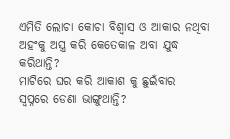ଏମିତି ଲୋଚା କୋଚା ବିଶ୍ୱାସ ଓ ଆକାର ନଥିବା ଅହଂକୁ ଅସ୍ତ୍ର କରି କେତେକାଳ ଅବା ଯୁଦ୍ଧ କରିଥାନ୍ତି?
ମାଟିରେ ଘର କରି ଆକାଶ କୁ ଛୁଇଁବାର
ସ୍ବପ୍ନରେ ଡେଣା ଭାଙ୍ଗୁଥାନ୍ତି?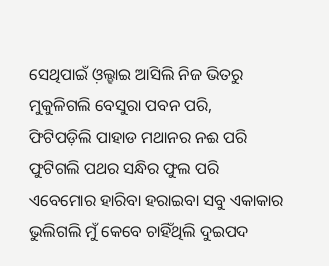ସେଥିପାଇଁ ଓ଼ଲ୍ହାଇ ଆସିଲି ନିଜ ଭିତରୁ
ମୁକୁଳିଗଲି ବେସୁରା ପବନ ପରି,
ଫିଟିପଡ଼ିଲି ପାହାଡ ମଥାନର ନଈ ପରି
ଫୁଟିଗଲି ପଥର ସନ୍ଧିର ଫୁଲ ପରି
ଏବେମୋର ହାରିବା ହରାଇବା ସବୁ ଏକାକାର
ଭୁଲିଗଲି ମୁଁ କେବେ ଚାହିଁଥିଲି ଦୁଇପଦ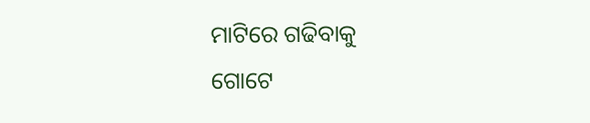ମାଟିରେ ଗଢିବାକୁ
ଗୋଟେ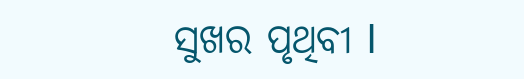ସୁଖର ପୃଥିବୀ l